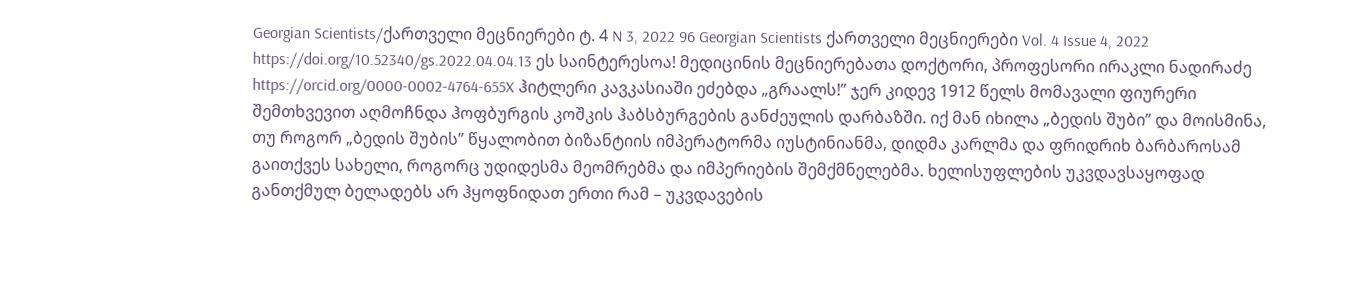Georgian Scientists/ქართველი მეცნიერები ტ. 4 N 3, 2022 96 Georgian Scientists ქართველი მეცნიერები Vol. 4 Issue 4, 2022 https://doi.org/10.52340/gs.2022.04.04.13 ეს საინტერესოა! მედიცინის მეცნიერებათა დოქტორი, პროფესორი ირაკლი ნადირაძე https://orcid.org/0000-0002-4764-655X ჰიტლერი კავკასიაში ეძებდა „გრაალს!” ჯერ კიდევ 1912 წელს მომავალი ფიურერი შემთხვევით აღმოჩნდა ჰოფბურგის კოშკის ჰაბსბურგების განძეულის დარბაზში. იქ მან იხილა „ბედის შუბი” და მოისმინა, თუ როგორ „ბედის შუბის” წყალობით ბიზანტიის იმპერატორმა იუსტინიანმა, დიდმა კარლმა და ფრიდრიხ ბარბაროსამ გაითქვეს სახელი, როგორც უდიდესმა მეომრებმა და იმპერიების შემქმნელებმა. ხელისუფლების უკვდავსაყოფად განთქმულ ბელადებს არ ჰყოფნიდათ ერთი რამ – უკვდავების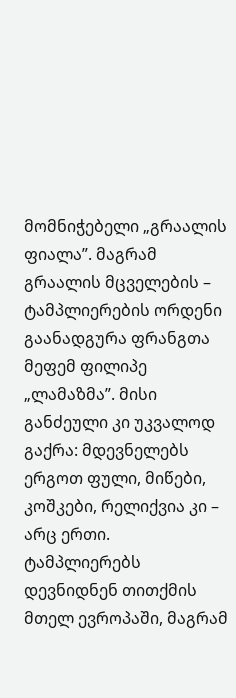მომნიჭებელი „გრაალის ფიალა”. მაგრამ გრაალის მცველების – ტამპლიერების ორდენი გაანადგურა ფრანგთა მეფემ ფილიპე „ლამაზმა”. მისი განძეული კი უკვალოდ გაქრა: მდევნელებს ერგოთ ფული, მიწები, კოშკები, რელიქვია კი – არც ერთი. ტამპლიერებს დევნიდნენ თითქმის მთელ ევროპაში, მაგრამ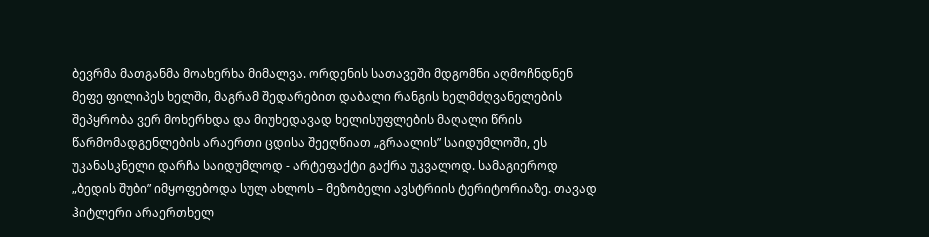ბევრმა მათგანმა მოახერხა მიმალვა. ორდენის სათავეში მდგომნი აღმოჩნდნენ მეფე ფილიპეს ხელში, მაგრამ შედარებით დაბალი რანგის ხელმძღვანელების შეპყრობა ვერ მოხერხდა და მიუხედავად ხელისუფლების მაღალი წრის წარმომადგენლების არაერთი ცდისა შეეღწიათ „გრაალის” საიდუმლოში, ეს უკანასკნელი დარჩა საიდუმლოდ - არტეფაქტი გაქრა უკვალოდ. სამაგიეროდ „ბედის შუბი” იმყოფებოდა სულ ახლოს – მეზობელი ავსტრიის ტერიტორიაზე. თავად ჰიტლერი არაერთხელ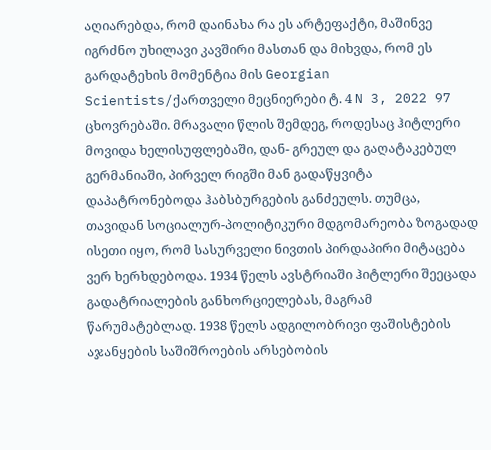აღიარებდა, რომ დაინახა რა ეს არტეფაქტი, მაშინვე იგრძნო უხილავი კავშირი მასთან და მიხვდა, რომ ეს გარდატეხის მომენტია მის Georgian Scientists/ქართველი მეცნიერები ტ. 4 N 3, 2022 97 ცხოვრებაში. მრავალი წლის შემდეგ, როდესაც ჰიტლერი მოვიდა ხელისუფლებაში, დან- გრეულ და გაღატაკებულ გერმანიაში, პირველ რიგში მან გადაწყვიტა დაპატრონებოდა ჰაბსბურგების განძეულს. თუმცა, თავიდან სოციალურ-პოლიტიკური მდგომარეობა ზოგადად ისეთი იყო, რომ სასურველი ნივთის პირდაპირი მიტაცება ვერ ხერხდებოდა. 1934 წელს ავსტრიაში ჰიტლერი შეეცადა გადატრიალების განხორციელებას, მაგრამ წარუმატებლად. 1938 წელს ადგილობრივი ფაშისტების აჯანყების საშიშროების არსებობის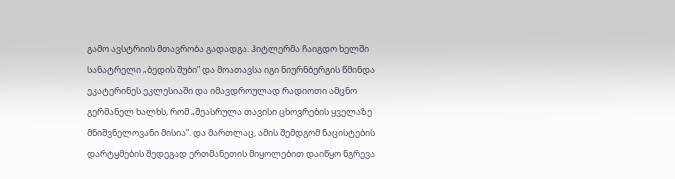გამო ავსტრიის მთავრობა გადადგა. ჰიტლერმა ჩაიგდო ხელში სანატრელი „ბედის შუბი” და მოათავსა იგი ნიურნბერგის წმინდა ეკატერინეს ეკლესიაში და იმავდროულად რადიოთი ამცნო გერმანელ ხალხს, რომ „შეასრულა თავისი ცხოვრების ყველაზე მნიშვნელოვანი მისია”. და მართლაც, ამის შემდგომ ნაცისტების დარტყმების შედეგად ერთმანეთის მიყოლებით დაიწყო ნგრევა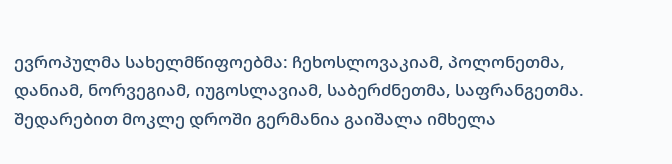ევროპულმა სახელმწიფოებმა: ჩეხოსლოვაკიამ, პოლონეთმა, დანიამ, ნორვეგიამ, იუგოსლავიამ, საბერძნეთმა, საფრანგეთმა. შედარებით მოკლე დროში გერმანია გაიშალა იმხელა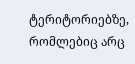ტერიტორიებზე, რომლებიც არც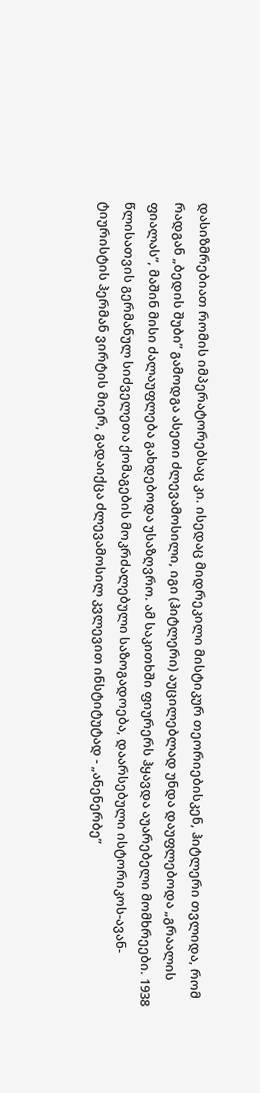დასიზმრებიათ რომის იმპერატორებსაც კი. ისედაც მიდრეკილი მისტიკურ თეორიებისკენ, ჰიტლერი თვლიდა, რომ რადგან „ბედის შუბი” გამოდგა ასეთი ძლევამოსილი, იგი (ჰიტლერი) აუცილებლად უნდა დაუფლებოდა „გრაალის ფიალას”, მაშინ მისი ძალაუფლება გახდებოდა უსაზღვრო. ამ საკითხში ფიურერს ჰყავდა აუარებელი მომხრეები. 1938 წლისათვის გერმანულ სიძველეთა ქომაგების მოკრძალებული საზოგადოება, დაარსებული ისტორიკოს-ავან- ტიურისტის ჰერმან ვირტის მიერ, გადაიქცა ძლევამოსილ კვლევით ინსტიტუტად - „ანენერბე”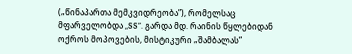(„წინაპართა მემკვიდრეობა”), რომელსაც მფარველობდა „SS”. გარდა მდ. რაინის წყლებიდან ოქროს მოპოვების, მისტიკური „შამბალას”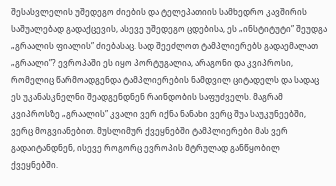შესასვლელის უშედეგო ძიების და ტელეპათიის სამხედრო კავშირის საშუალებად გადაქცევის, ასევე უშედეგო ცდებისა, ეს „ინსტიტუტი” შეუდგა „გრაალის ფიალის” ძიებასაც. სად შეეძლოთ ტამპლიერებს გადაემალათ „გრაალი”? ევროპაში ეს იყო პორტუგალია, არაგონი და კვიპროსი, რომელიც წარმოადგენდა ტამპლიერების ნამდვილ ციტადელს და სადაც ეს უკანასკნელნი შეადგენდნენ რაინდობის საფუძველს. მაგრამ კვიპროსზე „გრაალის” კვალი ვერ იქნა ნანახი ვერც შუა საუკუნეებში, ვერც მოგვიანებით. მუსლიმურ ქვეყნებში ტამპლიერები მას ვერ გადაიტანდნენ, ისევე როგორც ევროპის მტრულად განწყობილ ქვეყნებში.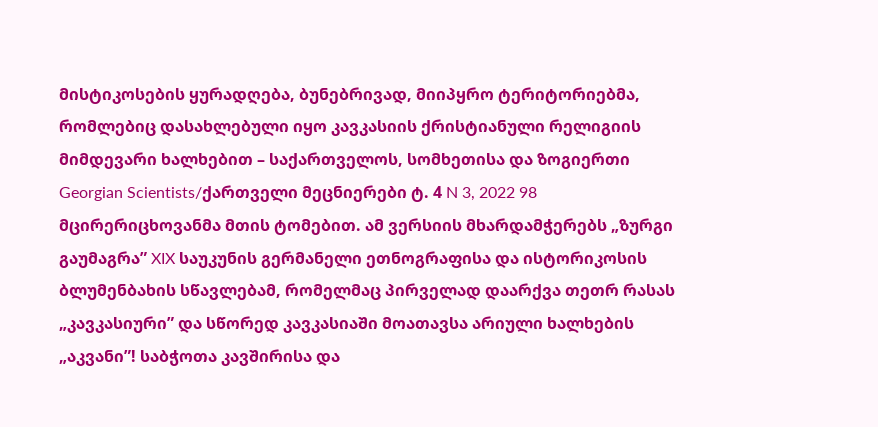მისტიკოსების ყურადღება, ბუნებრივად, მიიპყრო ტერიტორიებმა, რომლებიც დასახლებული იყო კავკასიის ქრისტიანული რელიგიის მიმდევარი ხალხებით – საქართველოს, სომხეთისა და ზოგიერთი Georgian Scientists/ქართველი მეცნიერები ტ. 4 N 3, 2022 98 მცირერიცხოვანმა მთის ტომებით. ამ ვერსიის მხარდამჭერებს „ზურგი გაუმაგრა” XIX საუკუნის გერმანელი ეთნოგრაფისა და ისტორიკოსის ბლუმენბახის სწავლებამ, რომელმაც პირველად დაარქვა თეთრ რასას „კავკასიური” და სწორედ კავკასიაში მოათავსა არიული ხალხების „აკვანი”! საბჭოთა კავშირისა და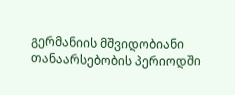გერმანიის მშვიდობიანი თანაარსებობის პერიოდში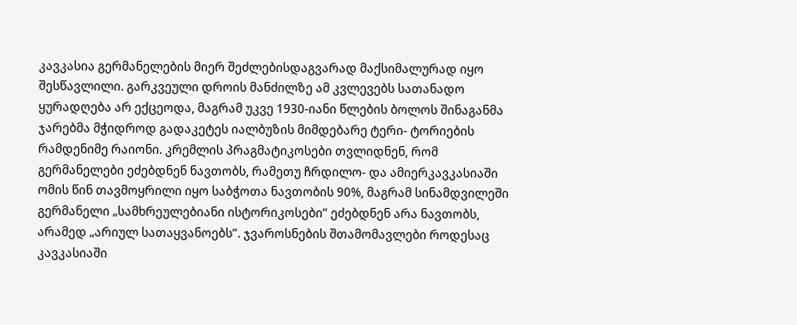კავკასია გერმანელების მიერ შეძლებისდაგვარად მაქსიმალურად იყო შესწავლილი. გარკვეული დროის მანძილზე ამ კვლევებს სათანადო ყურადღება არ ექცეოდა, მაგრამ უკვე 1930-იანი წლების ბოლოს შინაგანმა ჯარებმა მჭიდროდ გადაკეტეს იალბუზის მიმდებარე ტერი- ტორიების რამდენიმე რაიონი. კრემლის პრაგმატიკოსები თვლიდნენ, რომ გერმანელები ეძებდნენ ნავთობს, რამეთუ ჩრდილო- და ამიერკავკასიაში ომის წინ თავმოყრილი იყო საბჭოთა ნავთობის 90%, მაგრამ სინამდვილეში გერმანელი „სამხრეულებიანი ისტორიკოსები” ეძებდნენ არა ნავთობს, არამედ „არიულ სათაყვანოებს”. ჯვაროსნების შთამომავლები როდესაც კავკასიაში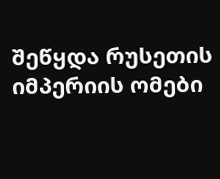შეწყდა რუსეთის იმპერიის ომები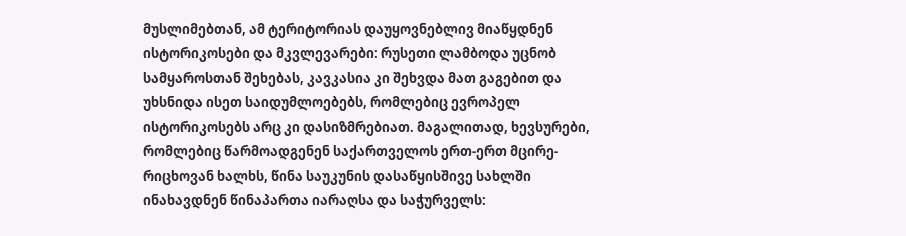მუსლიმებთან, ამ ტერიტორიას დაუყოვნებლივ მიაწყდნენ ისტორიკოსები და მკვლევარები: რუსეთი ლამბოდა უცნობ სამყაროსთან შეხებას, კავკასია კი შეხვდა მათ გაგებით და უხსნიდა ისეთ საიდუმლოებებს, რომლებიც ევროპელ ისტორიკოსებს არც კი დასიზმრებიათ. მაგალითად, ხევსურები, რომლებიც წარმოადგენენ საქართველოს ერთ-ერთ მცირე- რიცხოვან ხალხს, წინა საუკუნის დასაწყისშივე სახლში ინახავდნენ წინაპართა იარაღსა და საჭურველს: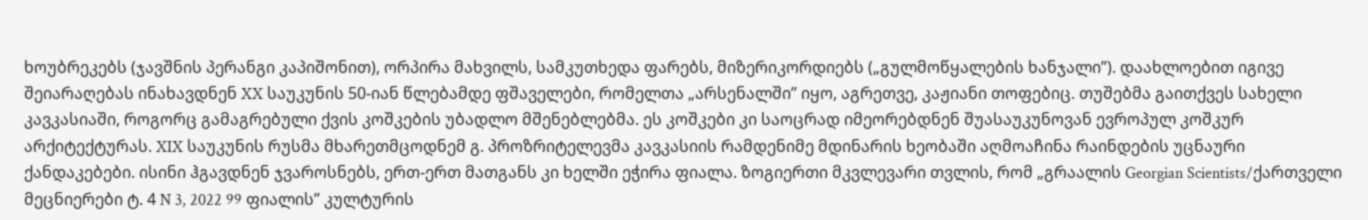ხოუბრეკებს (ჯავშნის პერანგი კაპიშონით), ორპირა მახვილს, სამკუთხედა ფარებს, მიზერიკორდიებს („გულმოწყალების ხანჯალი”). დაახლოებით იგივე შეიარაღებას ინახავდნენ XX საუკუნის 50-იან წლებამდე ფშაველები, რომელთა „არსენალში” იყო, აგრეთვე, კაჟიანი თოფებიც. თუშებმა გაითქვეს სახელი კავკასიაში, როგორც გამაგრებული ქვის კოშკების უბადლო მშენებლებმა. ეს კოშკები კი საოცრად იმეორებდნენ შუასაუკუნოვან ევროპულ კოშკურ არქიტექტურას. XIX საუკუნის რუსმა მხარეთმცოდნემ გ. პროზრიტელევმა კავკასიის რამდენიმე მდინარის ხეობაში აღმოაჩინა რაინდების უცნაური ქანდაკებები. ისინი ჰგავდნენ ჯვაროსნებს, ერთ-ერთ მათგანს კი ხელში ეჭირა ფიალა. ზოგიერთი მკვლევარი თვლის, რომ „გრაალის Georgian Scientists/ქართველი მეცნიერები ტ. 4 N 3, 2022 99 ფიალის” კულტურის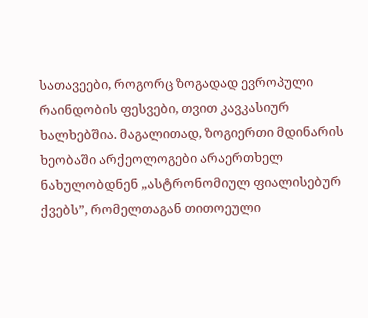სათავეები, როგორც ზოგადად ევროპული რაინდობის ფესვები, თვით კავკასიურ ხალხებშია. მაგალითად, ზოგიერთი მდინარის ხეობაში არქეოლოგები არაერთხელ ნახულობდნენ „ასტრონომიულ ფიალისებურ ქვებს”, რომელთაგან თითოეული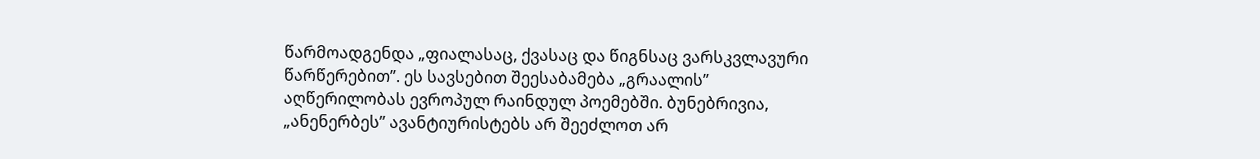წარმოადგენდა „ფიალასაც, ქვასაც და წიგნსაც ვარსკვლავური წარწერებით”. ეს სავსებით შეესაბამება „გრაალის” აღწერილობას ევროპულ რაინდულ პოემებში. ბუნებრივია, „ანენერბეს” ავანტიურისტებს არ შეეძლოთ არ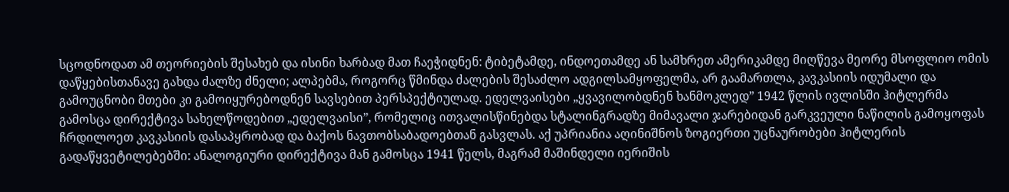სცოდნოდათ ამ თეორიების შესახებ და ისინი ხარბად მათ ჩაეჭიდნენ: ტიბეტამდე, ინდოეთამდე ან სამხრეთ ამერიკამდე მიღწევა მეორე მსოფლიო ომის დაწყებისთანავე გახდა ძალზე ძნელი; ალპებმა, როგორც წმინდა ძალების შესაძლო ადგილსამყოფელმა, არ გაამართლა, კავკასიის იდუმალი და გამოუცნობი მთები კი გამოიყურებოდნენ სავსებით პერსპექტიულად. ედელვაისები „ყვავილობდნენ ხანმოკლედ” 1942 წლის ივლისში ჰიტლერმა გამოსცა დირექტივა სახელწოდებით „ედელვაისი”, რომელიც ითვალისწინებდა სტალინგრადზე მიმავალი ჯარებიდან გარკვეული ნაწილის გამოყოფას ჩრდილოეთ კავკასიის დასაპყრობად და ბაქოს ნავთობსაბადოებთან გასვლას. აქ უპრიანია აღინიშნოს ზოგიერთი უცნაურობები ჰიტლერის გადაწყვეტილებებში: ანალოგიური დირექტივა მან გამოსცა 1941 წელს, მაგრამ მაშინდელი იერიშის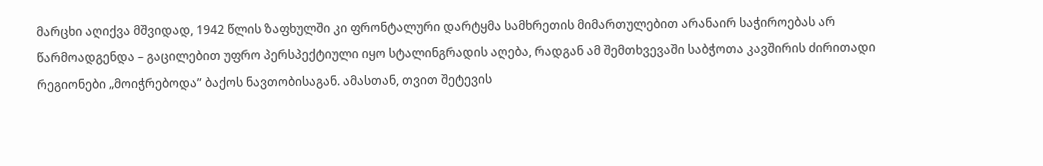მარცხი აღიქვა მშვიდად, 1942 წლის ზაფხულში კი ფრონტალური დარტყმა სამხრეთის მიმართულებით არანაირ საჭიროებას არ წარმოადგენდა – გაცილებით უფრო პერსპექტიული იყო სტალინგრადის აღება, რადგან ამ შემთხვევაში საბჭოთა კავშირის ძირითადი რეგიონები „მოიჭრებოდა” ბაქოს ნავთობისაგან. ამასთან, თვით შეტევის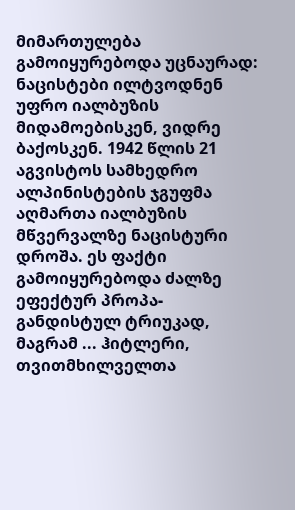მიმართულება გამოიყურებოდა უცნაურად: ნაცისტები ილტვოდნენ უფრო იალბუზის მიდამოებისკენ, ვიდრე ბაქოსკენ. 1942 წლის 21 აგვისტოს სამხედრო ალპინისტების ჯგუფმა აღმართა იალბუზის მწვერვალზე ნაცისტური დროშა. ეს ფაქტი გამოიყურებოდა ძალზე ეფექტურ პროპა- განდისტულ ტრიუკად, მაგრამ ... ჰიტლერი, თვითმხილველთა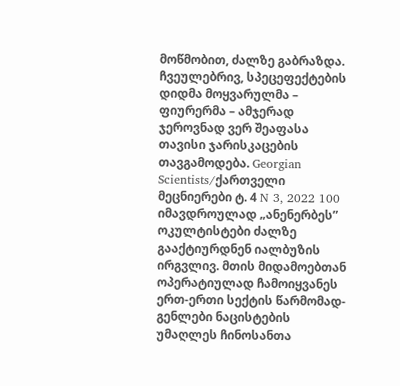მოწმობით, ძალზე გაბრაზდა. ჩვეულებრივ, სპეცეფექტების დიდმა მოყვარულმა – ფიურერმა – ამჯერად ჯეროვნად ვერ შეაფასა თავისი ჯარისკაცების თავგამოდება. Georgian Scientists/ქართველი მეცნიერები ტ. 4 N 3, 2022 100 იმავდროულად „ანენერბეს” ოკულტისტები ძალზე გააქტიურდნენ იალბუზის ირგვლივ. მთის მიდამოებთან ოპერატიულად ჩამოიყვანეს ერთ-ერთი სექტის წარმომად- გენლები ნაცისტების უმაღლეს ჩინოსანთა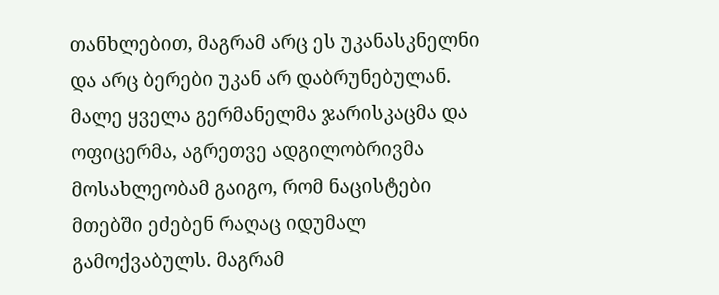თანხლებით, მაგრამ არც ეს უკანასკნელნი და არც ბერები უკან არ დაბრუნებულან. მალე ყველა გერმანელმა ჯარისკაცმა და ოფიცერმა, აგრეთვე ადგილობრივმა მოსახლეობამ გაიგო, რომ ნაცისტები მთებში ეძებენ რაღაც იდუმალ გამოქვაბულს. მაგრამ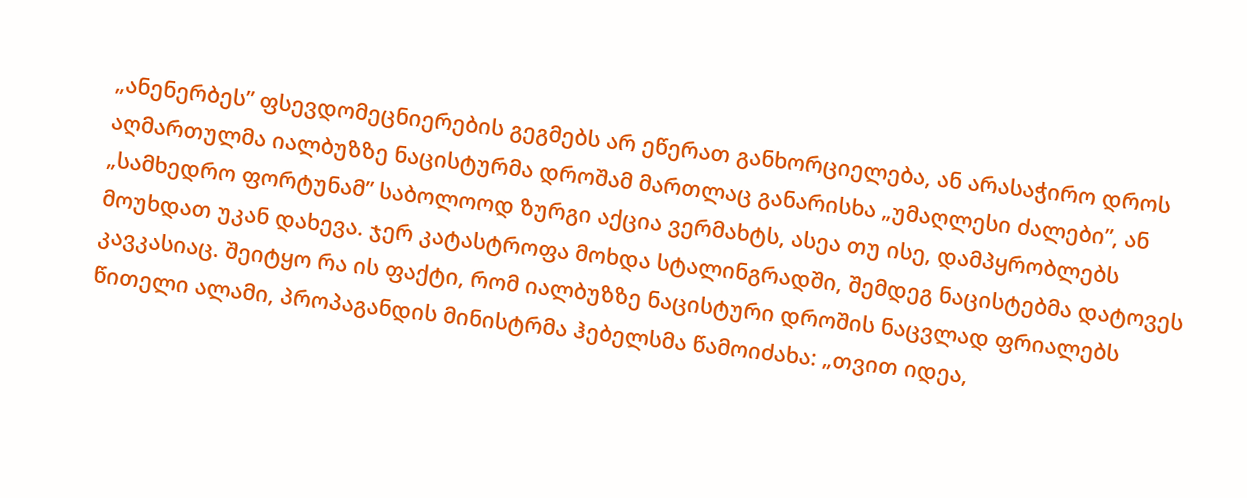„ანენერბეს” ფსევდომეცნიერების გეგმებს არ ეწერათ განხორციელება, ან არასაჭირო დროს აღმართულმა იალბუზზე ნაცისტურმა დროშამ მართლაც განარისხა „უმაღლესი ძალები”, ან „სამხედრო ფორტუნამ” საბოლოოდ ზურგი აქცია ვერმახტს, ასეა თუ ისე, დამპყრობლებს მოუხდათ უკან დახევა. ჯერ კატასტროფა მოხდა სტალინგრადში, შემდეგ ნაცისტებმა დატოვეს კავკასიაც. შეიტყო რა ის ფაქტი, რომ იალბუზზე ნაცისტური დროშის ნაცვლად ფრიალებს წითელი ალამი, პროპაგანდის მინისტრმა ჰებელსმა წამოიძახა: „თვით იდეა,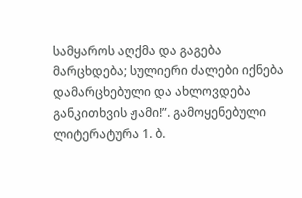სამყაროს აღქმა და გაგება მარცხდება; სულიერი ძალები იქნება დამარცხებული და ახლოვდება განკითხვის ჟამი!”. გამოყენებული ლიტერატურა 1. ბ.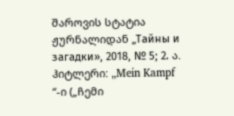შაროვის სტატია ჟურნალიდან „Тайны и загадки», 2018, № 5; 2. ა. ჰიტლერი: „Mein Kampf “-ი („ჩემი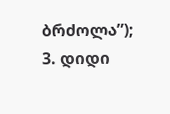ბრძოლა”); 3. დიდი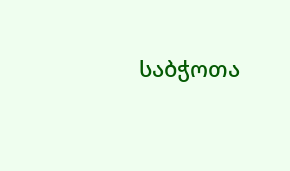საბჭოთა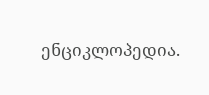ენციკლოპედია.